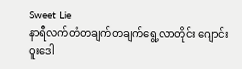Sweet Lie
နာရီလက်တံတချက်တချက်ရွေ့လာတိုင်း ဂျောင်းဝူးဒေါ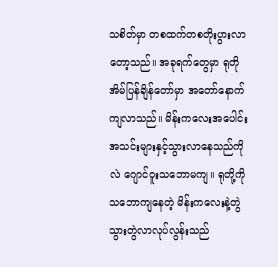သစိတ်မှာ တစထက်တစတိုးပွားလာတော့သည်။ အခုရက်တွေမှာ ရုတိုအိမ်ပြန်ချိန်တော်မှာ အတော်နောက်ကျလာသည်။ မိန်းကလေးအပေါင်းအသင်းများနှင့်သွားလာနေသည်ကိုလဲ ဂျောင်ဝူးသဘောမကျ။ ရုတို့ကိုသဘောကျနေတဲ့ မိန်းကလေးနဲ့တွဲသွားတွဲလာလုပ်လွန်းသည်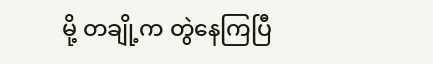မို့ တချို့က တွဲနေကြပြီ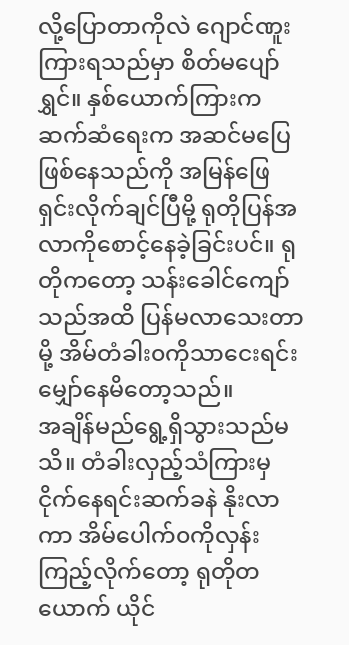လို့ပြောတာကိုလဲ ဂျောင်ဏူးကြားရသည်မှာ စိတ်မပျော်ရွှင်။ နှစ်ယောက်ကြားက ဆက်ဆံရေးက အဆင်မပြေဖြစ်နေသည်ကို အမြန်ဖြေရှင်းလိုက်ချင်ပြီမို့ ရုတိုပြန်အလာကိုစောင့်နေခဲ့ခြင်းပင်။ ရုတိုကတော့ သန်းခေါင်ကျော်သည်အထိ ပြန်မလာသေးတာမို့ အိမ်တံခါး၀ကိုသာငေးရင်း မျှော်နေမိတော့သည်။
အချိန်မည်ရွေ့ရှိသွားသည်မသိ။ တံခါးလှည့်သံကြားမှ ငိုက်နေရင်းဆက်ခနဲ နိုးလာကာ အိမ်ပေါက်၀ကိုလှန်းကြည့်လိုက်တော့ ရုတိုတယောက် ယိုင်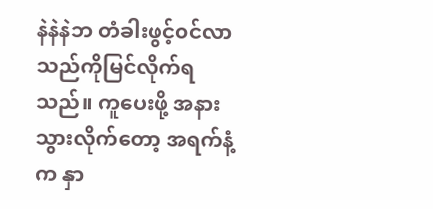နဲနဲနဲဘ တံခါးဖွင့်၀င်လာသည်ကိုမြင်လိုက်ရသည်။ ကူပေးဖို့ အနားသွားလိုက်တော့ အရက်နံ့က နှာ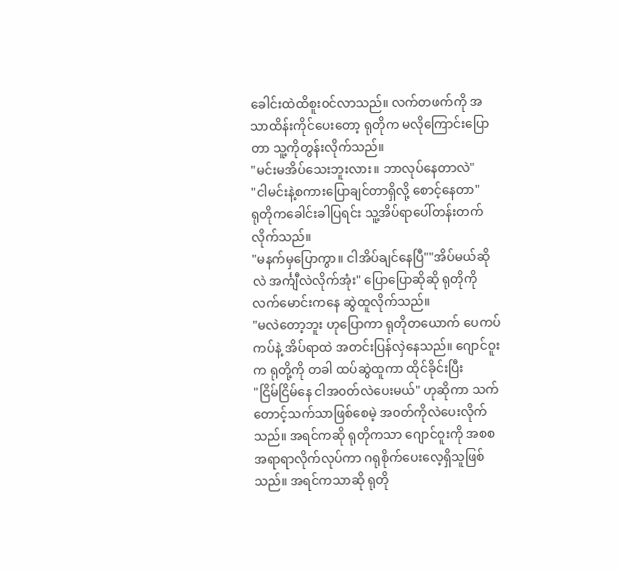ခေါင်းထဲထိစူး၀င်လာသည်။ လက်တဖက်ကို အသာထိန်းကိုင်ပေးတော့ ရုတိုက မလိုကြောင်းပြောတာ သူ့ကိုတွန်းလိုက်သည်။
"မင်းမအိပ်သေးဘူးလား။ ဘာလုပ်နေတာလဲ"
"ငါမင်းနဲ့စကားပြောချင်တာရှိလို့ စောင့်နေတာ"
ရုတိုကခေါင်းခါပြရင်း သူ့အိပ်ရာပေါ်တန်းတက်လိုက်သည်။
"မနက်မှပြောကွာ။ ငါအိပ်ချင်နေပြီ""အိပ်မယ်ဆိုလဲ အင်္ကျီလဲလိုက်အုံး" ပြောပြောဆိုဆို ရုတိုကို လက်မောင်းကနေ ဆွဲထူလိုက်သည်။
"မလဲတော့ဘူး ဟုပြောကာ ရုတိုတယောက် ပေကပ်ကပ်နဲ့ အိပ်ရာထဲ အတင်းပြန်လှဲနေသည်။ ဂျောင်ဝူးက ရုတို့ကို တခါ ထပ်ဆွဲထူကာ ထိုင်ခိုင်းပြီး
"ငြိမ်ငြိမ်နေ ငါအ၀တ်လဲပေးမယ်" ဟုဆိုကာ သက်တောင့်သက်သာဖြစ်စေမဲ့ အ၀တ်ကိုလဲပေးလိုက်သည်။ အရင်ကဆို ရုတိုကသာ ဂျောင်ဝူးကို အစစအရာရာလိုက်လုပ်ကာ ဂရုစိုက်ပေးလေ့ရှိသူဖြစ်သည်။ အရင်ကသာဆို ရုတို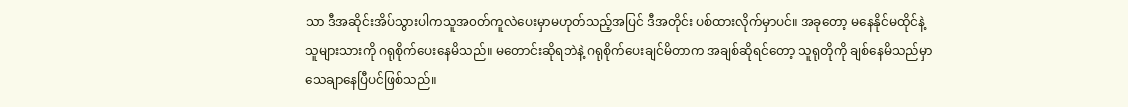သာ ဒီအဆိုင်းအိပ်သွားပါကသူအ၀တ်ကူလဲပေးမှာမဟုတ်သည့်အပြင် ဒီအတိုင်း ပစ်ထားလိုက်မှာပင်။ အခုတော့ မနေနိုင်မထိုင်နဲ့ သူများသားကို ဂရုစိုက်ပေးနေမိသည်။ မတောင်းဆိုရဘဲနဲ့ ဂရုစိုက်ပေးချင်မိတာက အချစ်ဆိုရင်တော့ သူရုတိုကို ချစ်နေမိသည်မှာ သေချာနေပြီပင်ဖြစ်သည်။